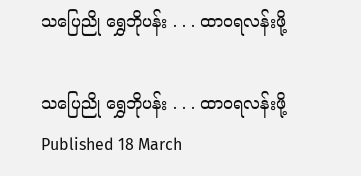သပြေညို ရွှေဘိုပန်း . . . ထာဝရလန်းဖို့

သပြေညို ရွှေဘိုပန်း . . . ထာဝရလန်းဖို့
Published 18 March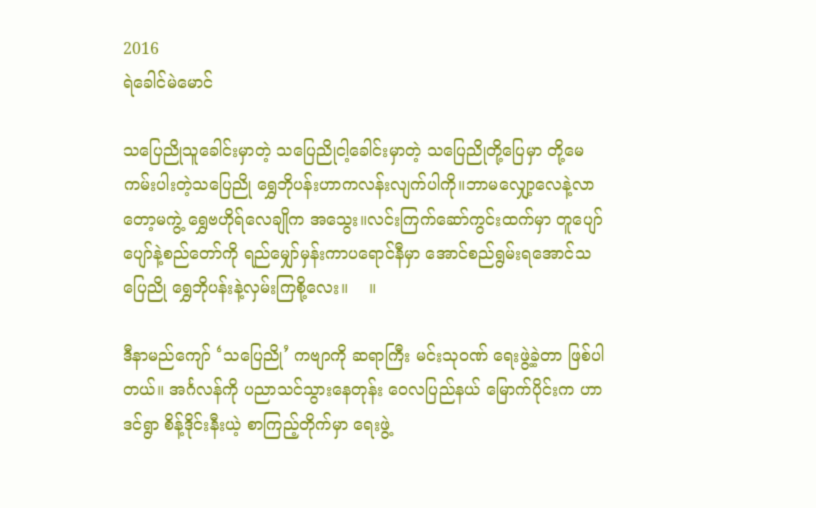2016
ရဲခေါင်မဲမောင်

သပြေညိုသူခေါင်းမှာတဲ့ သပြေညိုငါ့ခေါင်းမှာတဲ့ သပြေညိုတို့ပြေမှာ တို့မေကမ်းပါးတဲ့သပြေညို ရွှေဘိုပန်းဟာကလန်းလျက်ပါကို။ဘာမလျှော့လေနဲ့လာတော့မကွဲ့ ရွှေဗဟိုရ်လေချိုက အသွေး။လင်းကြက်ဆော်ကွင်းထက်မှာ တူပျော်ပျော်နဲ့စည်တော်ကို ရည်မျှော်မှန်းကာပရောင်နီမှာ အောင်စည်ရွမ်းရအောင်သပြေညို ရွှေဘိုပန်းနဲ့လှမ်းကြစို့လေး။    ။

ဒီနာမည်ကျော် ‘သပြေညို’ ကဗျာကို ဆရာကြီး မင်းသုဝဏ် ရေးဖွဲ့ခဲ့တာ ဖြစ်ပါတယ်။ အင်္ဂလန်ကို ပညာသင်သွားနေတုန်း ဝေလပြည်နယ် မြောက်ပိုင်းက ဟာဒင်ရွာ စိန့်ဒိုင်းနီးယဲ့ စာကြည့်တိုက်မှာ ရေးဖွဲ့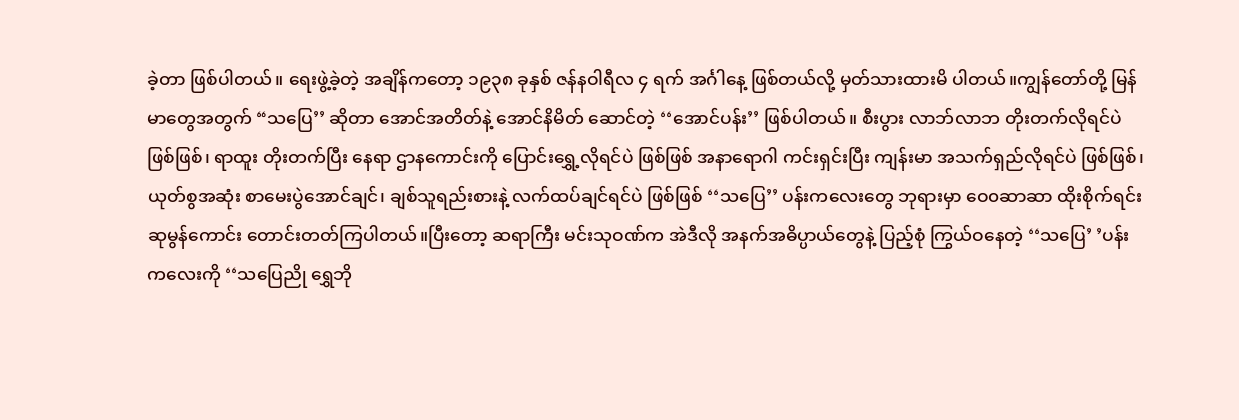ခဲ့တာ ဖြစ်ပါတယ်။ ရေးဖွဲ့ခဲ့တဲ့ အချိန်ကတော့ ၁၉၃၈ ခုနှစ် ဇန်နဝါရီလ ၄ ရက် အင်္ဂါနေ့ ဖြစ်တယ်လို့ မှတ်သားထားမိ ပါတယ်။ကျွန်တော်တို့ မြန်မာတွေအတွက် “သပြေ’’ ဆိုတာ အောင်အတိတ်နဲ့ အောင်နိမိတ် ဆောင်တဲ့ ‘‘အောင်ပန်း’’ ဖြစ်ပါတယ်။ စီးပွား လာဘ်လာဘ တိုးတက်လိုရင်ပဲ ဖြစ်ဖြစ်၊ ရာထူး တိုးတက်ပြီး နေရာ ဌာနကောင်းကို ပြောင်းရွှေ့လိုရင်ပဲ ဖြစ်ဖြစ် အနာရောဂါ ကင်းရှင်းပြီး ကျန်းမာ အသက်ရှည်လိုရင်ပဲ ဖြစ်ဖြစ်၊ ယုတ်စွအဆုံး စာမေးပွဲအောင်ချင်၊ ချစ်သူရည်းစားနဲ့ လက်ထပ်ချင်ရင်ပဲ ဖြစ်ဖြစ် ‘‘သပြေ’’ ပန်းကလေးတွေ ဘုရားမှာ ဝေ၀ဆာဆာ ထိုးစိုက်ရင်း ဆုမွန်ကောင်း တောင်းတတ်ကြပါတယ်။ပြီးတော့ ဆရာကြီး မင်းသုဝဏ်က အဲဒီလို အနက်အဓိပ္ပာယ်တွေနဲ့ ပြည့်စုံ ကြွယ်ဝနေတဲ့ ‘‘သပြေ’ ’ပန်းကလေးကို ‘‘သပြေညို ရွှေဘို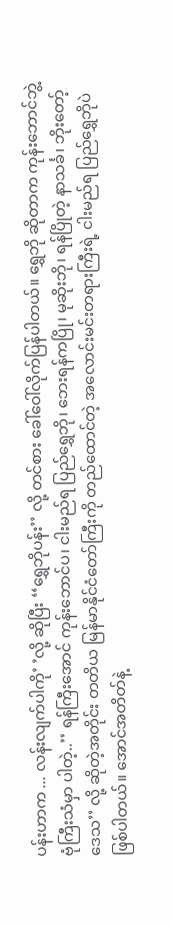ပန်းဟာက ... လန်းလျက်ပါကို’ ’လို့ ဆိုပြီး ‘‘ရွှေဘိုပန်း’’ လို့ တင်စား ခေါ်ဝေါ်လိုက်ပြန်ပါတယ်။ ရွှေဘို ဆိုတာက ကုန်းဘောင်ဘွဲ့ ဗုံကြီးသံမှာ ပါတဲ့..’’ ရန်ကြီးအောင် ကုန်းဘောင်ပ၊ ငါးမည်ရ ပြည်ရွှေဘို၊ ဘေးရန်ကပြို၊ မုဆိုးဘို၊ ရန်ပြိုတဲ့ နာသင်္ခ၊ ဘိုးတော့်ဒေသ’’ လို့ ဆိုတဲ့အတိုင်း တတိယ မြန်မာနိုင်ငံတော်ကြီးကို တည်ထောင်တဲ့ အလောင်းမင်းတရားကြီးရဲ့ ငါးမည်ရ ပြည်ရွှေဘိုပဲ ဖြစ်ပါတယ်။ အောင်အတိတ်နဲ့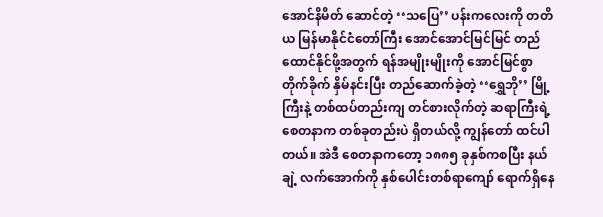အောင်နိမိတ် ဆောင်တဲ့ ‘‘သပြေ’’ ပန်းကလေးကို တတိယ မြန်မာနိုင်ငံတော်ကြီး အောင်အောင်မြင်မြင် တည်ထောင်နိုင်ဖို့အတွက် ရန်အမျိုးမျိုးကို အောင်မြင်စွာ တိုက်ခိုက် နှိမ်နင်းပြီး တည်ဆောက်ခဲ့တဲ့ ‘‘ရွှေဘို’’ မြို့ကြီးနဲ့ တစ်ထပ်တည်းကျ တင်စားလိုက်တဲ့ ဆရာကြီးရဲ့ စေတနာက တစ်ခုတည်းပဲ ရှိတယ်လို့ ကျွန်တော် ထင်ပါတယ်။ အဲဒီ စေတနာကတော့ ၁၈၈၅ ခုနှစ်ကစပြီး နယ်ချဲ့ လက်အောက်ကို နှစ်ပေါင်းတစ်ရာကျော် ရောက်ရှိနေ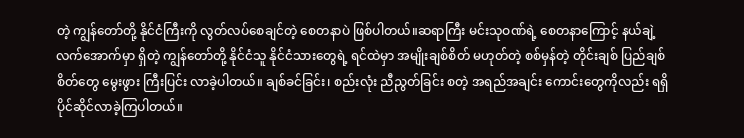တဲ့ ကျွန်တော်တို့ နိုင်ငံကြီးကို လွတ်လပ်စေချင်တဲ့ စေတနာပဲ ဖြစ်ပါတယ်။ဆရာကြီး မင်းသုဝဏ်ရဲ့ စေတနာကြောင့် နယ်ချဲ့ လက်အောက်မှာ ရှိတဲ့ ကျွန်တော်တို့ နိုင်ငံသူ နိုင်ငံသားတွေရဲ့ ရင်ထဲမှာ အမျိုးချစ်စိတ် မဟုတ်တဲ့ စစ်မှန်တဲ့ တိုင်းချစ် ပြည်ချစ်စိတ်တွေ မွေးဖွား ကြီးပြင်း လာခဲ့ပါတယ်။ ချစ်ခင်ခြင်း၊ စည်းလုံး ညီညွတ်ခြင်း စတဲ့ အရည်အချင်း ကောင်းတွေကိုလည်း ရရှိ ပိုင်ဆိုင်လာခဲ့ကြပါတယ်။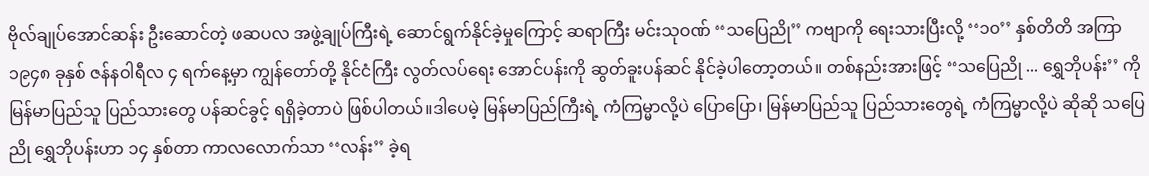ဗိုလ်ချုပ်အောင်ဆန်း ဦးဆောင်တဲ့ ဖဆပလ အဖွဲ့ချုပ်ကြီးရဲ့ ဆောင်ရွက်နိုင်ခဲ့မှုကြောင့် ဆရာကြီး မင်းသုဝဏ် ‘‘သပြေညို’’ ကဗျာကို ရေးသားပြီးလို့ ‘‘၁၀’’ နှစ်တိတိ အကြာ ၁၉၄၈ ခုနှစ် ဇန်နဝါရီလ ၄ ရက်နေ့မှာ ကျွန်တော်တို့ နိုင်ငံကြီး လွတ်လပ်ရေး အောင်ပန်းကို ဆွတ်ခူးပန်ဆင် နိုင်ခဲ့ပါတော့တယ်။ တစ်နည်းအားဖြင့် ‘‘သပြေညို ... ရွှေဘိုပန်း’’ ကို မြန်မာပြည်သူ ပြည်သားတွေ ပန်ဆင်ခွင့် ရရှိခဲ့တာပဲ ဖြစ်ပါတယ်။ဒါပေမဲ့ မြန်မာပြည်ကြီးရဲ့ ကံကြမ္မာလို့ပဲ ပြောပြော၊ မြန်မာပြည်သူ ပြည်သားတွေရဲ့ ကံကြမ္မာလို့ပဲ ဆိုဆို သပြေညို ရွှေဘိုပန်းဟာ ၁၄ နှစ်တာ ကာလလောက်သာ ‘‘လန်း’’ ခဲ့ရ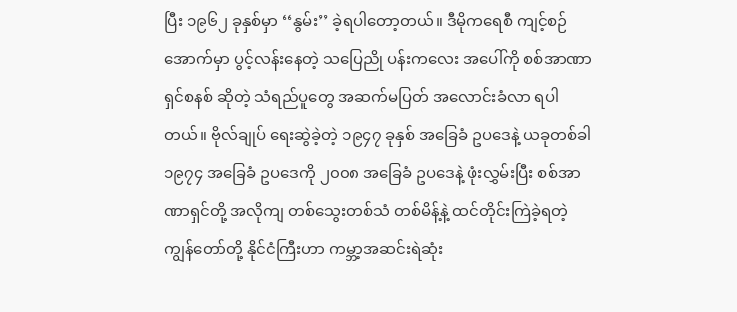ပြီး ၁၉၆၂ ခုနှစ်မှာ ‘‘နွမ်း’’ ခဲ့ရပါတော့တယ်။ ဒီမိုကရေစီ ကျင့်စဉ်အောက်မှာ ပွင့်လန်းနေတဲ့ သပြေညို ပန်းကလေး အပေါ်ကို စစ်အာဏာရှင်စနစ် ဆိုတဲ့ သံရည်ပူတွေ အဆက်မပြတ် အလောင်းခံလာ ရပါတယ်။ ဗိုလ်ချုပ် ရေးဆွဲခဲ့တဲ့ ၁၉၄၇ ခုနှစ် အခြေခံ ဥပဒေနဲ့ ယခုတစ်ခါ ၁၉၇၄ အခြေခံ ဥပဒေကို ၂၀၀၈ အခြေခံ ဥပဒေနဲ့ ဖုံးလွှမ်းပြီး စစ်အာဏာရှင်တို့ အလိုကျ တစ်သွေးတစ်သံ တစ်မိန့်နဲ့ ထင်တိုင်းကြဲခဲ့ရတဲ့ ကျွန်တော်တို့ နိုင်ငံကြီးဟာ ကမ္ဘာ့အဆင်းရဲဆုံး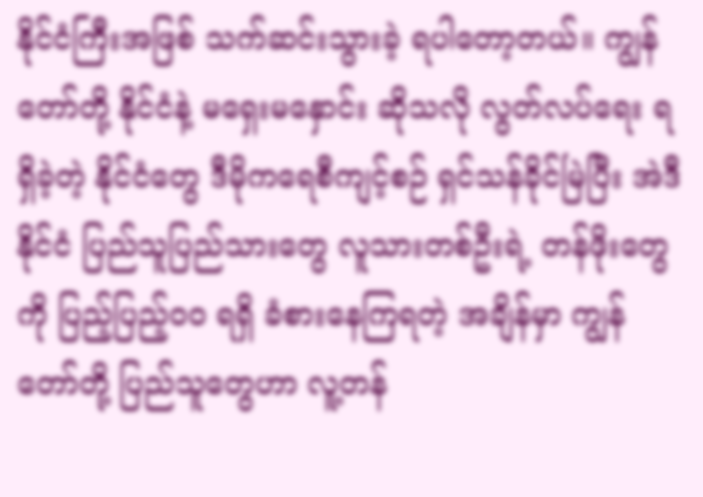နိုင်ငံကြီးအဖြစ် သက်ဆင်းသွားခဲ့ ရပါတော့တယ်။ ကျွန်တော်တို့ နိုင်ငံနဲ့ မရှေးမနှောင်း ဆိုသလို လွတ်လပ်ရေး ရရှိခဲ့တဲ့ နိုင်ငံတွေ ဒီမိုကရေစီကျင့်စဉ် ရှင်သန်ခိုင်မြဲပြီး အဲဒီနိုင်ငံ ပြည်သူပြည်သားတွေ လူသားတစ်ဦးရဲ့ တန်ဖိုးတွေကို ပြည့်ပြည့်၀၀ ရရှိ ခံစားနေကြရတဲ့ အချိန်မှာ ကျွန်တော်တို့ ပြည်သူတွေဟာ လူ့တန်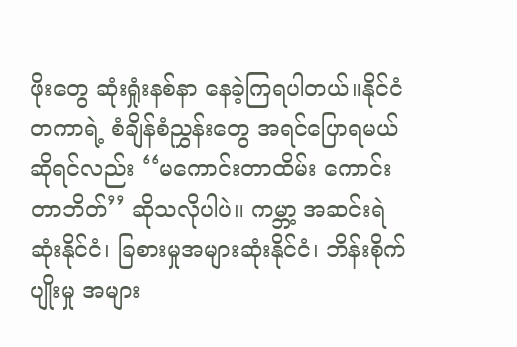ဖိုးတွေ ဆုံးရှုံးနစ်နာ နေခဲ့ကြရပါတယ်။နိုင်ငံတကာရဲ့ စံချိန်စံညွှန်းတွေ အရင်ပြောရမယ် ဆိုရင်လည်း ‘‘မကောင်းတာထိမ်း ကောင်းတာဘိတ်’’ ဆိုသလိုပါပဲ။ ကမ္ဘာ့ အဆင်းရဲဆုံးနိုင်ငံ၊ ခြစားမှုအများဆုံးနိုင်ငံ၊ ဘိန်းစိုက်ပျိုးမှု အများ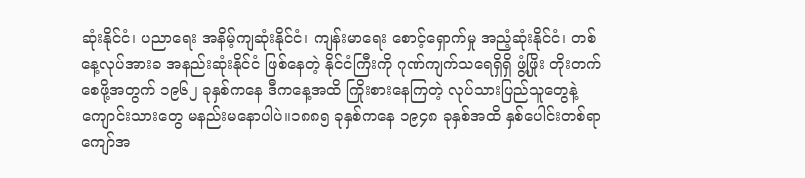ဆုံးနိုင်ငံ၊ ပညာရေး အနိမ့်ကျဆုံးနိုင်ငံ၊ ကျန်းမာရေး စောင့်ရှောက်မှု အညံ့ဆုံးနိုင်ငံ၊ တစ်နေ့လုပ်အားခ အနည်းဆုံးနိုင်ငံ ဖြစ်နေတဲ့ နိုင်ငံကြီးကို ဂုဏ်ကျက်သရေရှိရှိ ဖွံ့ဖြိုး တိုးတက်စေဖို့အတွက် ၁၉၆၂ ခုနှစ်ကနေ ဒီကနေ့အထိ ကြိုးစားနေကြတဲ့ လုပ်သားပြည်သူတွေနဲ့ ကျောင်းသားတွေ မနည်းမနောပါပဲ။၁၈၈၅ ခုနှစ်ကနေ ၁၉၄၈ ခုနှစ်အထိ နှစ်ပေါင်းတစ်ရာကျော်အ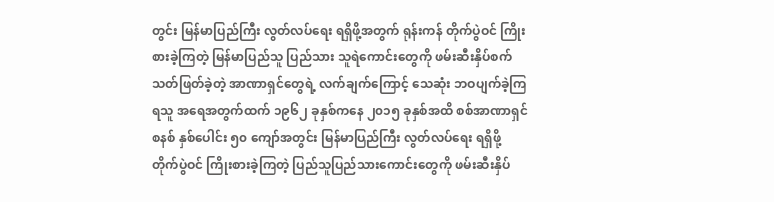တွင်း မြန်မာပြည်ကြီး လွတ်လပ်ရေး ရရှိဖို့အတွက် ရုန်းကန် တိုက်ပွဲဝင် ကြိုးစားခဲ့ကြတဲ့ မြန်မာပြည်သူ ပြည်သား သူရဲကောင်းတွေကို ဖမ်းဆီးနှိပ်စက် သတ်ဖြတ်ခဲ့တဲ့ အာဏာရှင်တွေရဲ့ လက်ချက်ကြောင့် သေဆုံး ဘဝပျက်ခဲ့ကြရသူ အရေအတွက်ထက် ၁၉၆၂ ခုနှစ်ကနေ ၂၀၁၅ ခုနှစ်အထိ စစ်အာဏာရှင်စနစ် နှစ်ပေါင်း ၅၀ ကျော်အတွင်း မြန်မာပြည်ကြီး လွတ်လပ်ရေး ရရှိဖို့ တိုက်ပွဲဝင် ကြိုးစားခဲ့ကြတဲ့ ပြည်သူပြည်သားကောင်းတွေကို ဖမ်းဆီးနှိပ်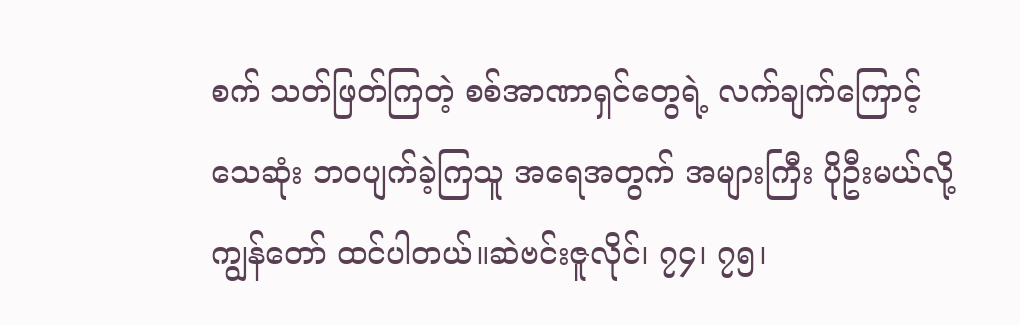စက် သတ်ဖြတ်ကြတဲ့ စစ်အာဏာရှင်တွေရဲ့ လက်ချက်ကြောင့် သေဆုံး ဘဝပျက်ခဲ့ကြသူ အရေအတွက် အများကြီး ပိုဦးမယ်လို့ ကျွန်တော် ထင်ပါတယ်။ဆဲဗင်းဇူလိုင်၊ ၇၄၊ ၇၅၊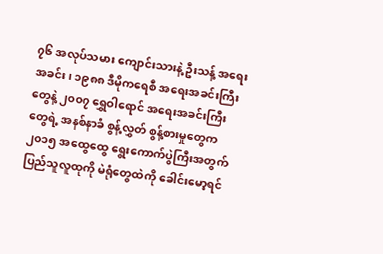၇၆ အလုပ်သမား ကျောင်းသားနဲ့ ဦးသန့် အရေးအခင်း၊ ၁၉၈၈ ဒီမိုကရေစီ အရေးအခင်းကြီးတွေနဲ့ ၂၀၀၇ ရွှေဝါရောင် အရေးအခင်းကြီးတွေရဲ့ အနစ်နာခံ စွန့်လွှတ် စွန့်စားမှုတွေက ၂၀၁၅ အထွေထွေ ရွေးကောက်ပွဲကြီးအတွက် ပြည်သူလူထုကို မဲရုံတွေထဲကို ခေါင်းမော့ရင်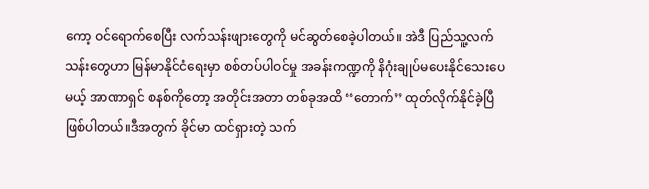ကော့ ဝင်ရောက်စေပြီး လက်သန်းဖျားတွေကို မင်ဆွတ်စေခဲ့ပါတယ်။ အဲဒီ ပြည်သူ့လက်သန်းတွေဟာ မြန်မာနိုင်ငံရေးမှာ စစ်တပ်ပါဝင်မှု အခန်းကဏ္ဍကို နိဂုံးချုပ်မပေးနိုင်သေးပေမယ့် အာဏာရှင် စနစ်ကိုတော့ အတိုင်းအတာ တစ်ခုအထိ ‘‘တောက်’’ ထုတ်လိုက်နိုင်ခဲ့ပြီ ဖြစ်ပါတယ်။ဒီအတွက် ခိုင်မာ ထင်ရှားတဲ့ သက်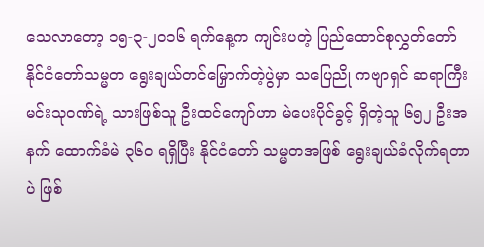သေလာတော့ ၁၅-၃-၂၀၁၆ ရက်နေ့က ကျင်းပတဲ့ ပြည်ထောင်စုလွှတ်တော် နိုင်ငံတော်သမ္မတ ရွေးချယ်တင်မြှောက်တဲ့ပွဲမှာ သပြေညို ကဗျာရှင် ဆရာကြီး မင်းသုဝဏ်ရဲ့ သားဖြစ်သူ ဦးထင်ကျော်ဟာ မဲပေးပိုင်ခွင့် ရှိတဲ့သူ ၆၅၂ ဦးအနက် ထောက်ခံမဲ ၃၆၀ ရရှိပြီး နိုင်ငံတော် သမ္မတအဖြစ် ရွေးချယ်ခံလိုက်ရတာပဲ ဖြစ်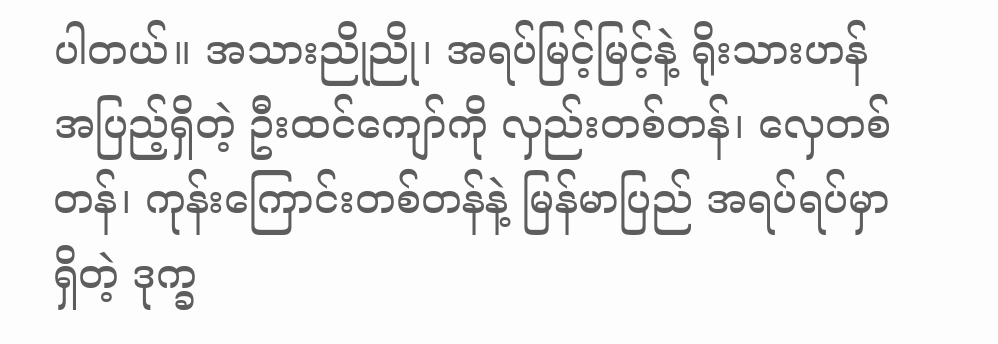ပါတယ်။ အသားညိုညို၊ အရပ်မြင့်မြင့်နဲ့ ရိုးသားဟန် အပြည့်ရှိတဲ့ ဦးထင်ကျော်ကို လှည်းတစ်တန်၊ လှေတစ်တန်၊ ကုန်းကြောင်းတစ်တန်နဲ့ မြန်မာပြည် အရပ်ရပ်မှာ ရှိတဲ့ ဒုက္ခ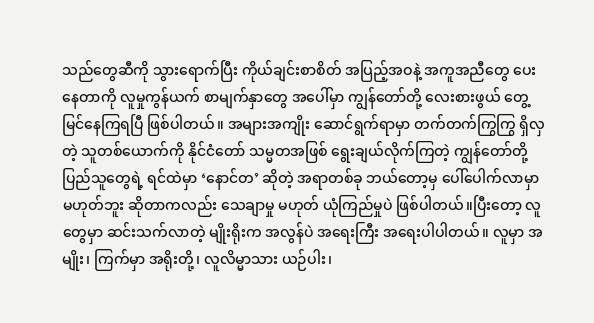သည်တွေဆီကို သွားရောက်ပြီး ကိုယ်ချင်းစာစိတ် အပြည့်အဝနဲ့ အကူအညီတွေ ပေးနေတာကို လူမှုကွန်ယက် စာမျက်နှာတွေ အပေါ်မှာ ကျွန်တော်တို့ လေးစားဖွယ် တွေ့မြင်နေကြရပြီ ဖြစ်ပါတယ်။ အများအကျိုး ဆောင်ရွက်ရာမှာ တက်တက်ကြွကြွ ရှိလှတဲ့ သူတစ်ယောက်ကို နိုင်ငံတော် သမ္မတအဖြစ် ရွေးချယ်လိုက်ကြတဲ့ ကျွန်တော်တို့ ပြည်သူတွေရဲ့ ရင်ထဲမှာ ‘နောင်တ’ ဆိုတဲ့ အရာတစ်ခု ဘယ်တော့မှ ပေါ်ပေါက်လာမှာ မဟုတ်ဘူး ဆိုတာကလည်း သေချာမှု မဟုတ် ယုံကြည်မှုပဲ ဖြစ်ပါတယ်။ပြီးတော့ လူတွေမှာ ဆင်းသက်လာတဲ့ မျိုးရိုးက အလွန်ပဲ အရေးကြီး အရေးပါပါတယ်။ လူမှာ အမျိုး၊ ကြက်မှာ အရိုးတို့၊ လူလိမ္မာသား ယဉ်ပါး၊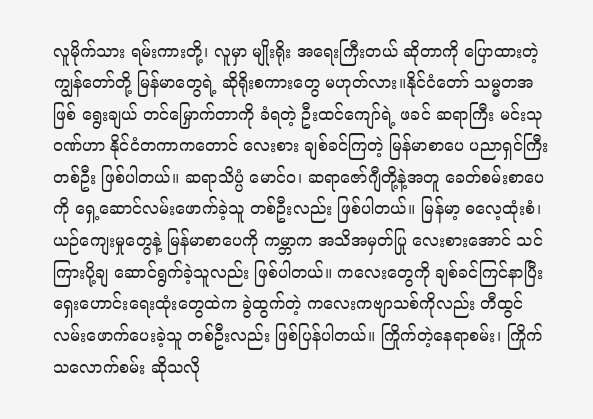လူမိုက်သား ရမ်းကားတို့၊ လူမှာ မျိုးရိုး အရေးကြီးတယ် ဆိုတာကို ပြောထားတဲ့ ကျွန်တော်တို့ မြန်မာတွေရဲ့ ဆိုရိုးစကားတွေ မဟုတ်လား။နိုင်ငံတော် သမ္မတအဖြစ် ရွေးချယ် တင်မြှောက်တာကို ခံရတဲ့ ဦးထင်ကျော်ရဲ့ ဖခင် ဆရာကြီး မင်းသုဝဏ်ဟာ နိုင်ငံတကာကတောင် လေးစား ချစ်ခင်ကြတဲ့ မြန်မာစာပေ ပညာရှင်ကြီးတစ်ဦး ဖြစ်ပါတယ်။ ဆရာသိပ္ပံ မောင်ဝ၊ ဆရာဇော်ဂျီတို့နဲ့အတူ ခေတ်စမ်းစာပေကို ရှေ့ဆောင်လမ်းဖောက်ခဲ့သူ တစ်ဦးလည်း ဖြစ်ပါတယ်။ မြန်မာ့ ဓလေ့ထုံးစံ၊ ယဉ်ကျေးမှုတွေနဲ့ မြန်မာစာပေကို ကမ္ဘာက အသိအမှတ်ပြု လေးစားအောင် သင်ကြားပို့ချ ဆောင်ရွက်ခဲ့သူလည်း ဖြစ်ပါတယ်။ ကလေးတွေကို ချစ်ခင်ကြင်နာပြီး ရှေးဟောင်းရေးထုံးတွေထဲက ခွဲထွက်တဲ့ ကလေးကဗျာသစ်ကိုလည်း တီထွင် လမ်းဖောက်ပေးခဲ့သူ တစ်ဦးလည်း ဖြစ်ပြန်ပါတယ်။ ကြိုက်တဲ့နေရာစမ်း၊ ကြိုက်သလောက်စမ်း ဆိုသလို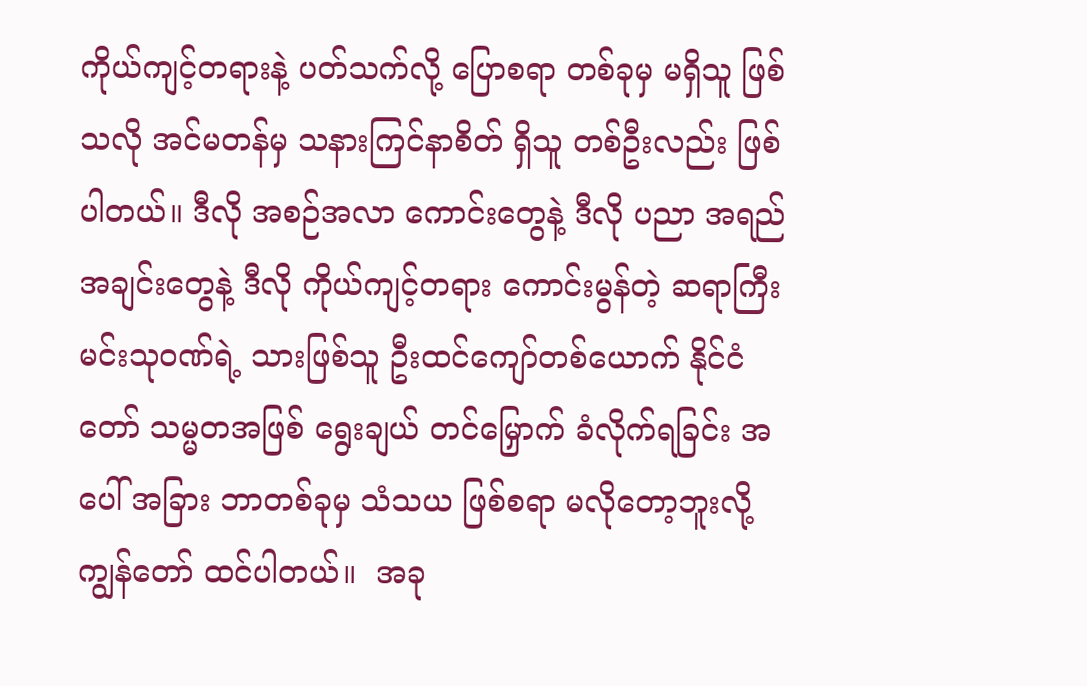ကိုယ်ကျင့်တရားနဲ့ ပတ်သက်လို့ ပြောစရာ တစ်ခုမှ မရှိသူ ဖြစ်သလို အင်မတန်မှ သနားကြင်နာစိတ် ရှိသူ တစ်ဦးလည်း ဖြစ်ပါတယ်။ ဒီလို အစဉ်အလာ ကောင်းတွေနဲ့ ဒီလို ပညာ အရည်အချင်းတွေနဲ့ ဒီလို ကိုယ်ကျင့်တရား ကောင်းမွန်တဲ့ ဆရာကြီး မင်းသုဝဏ်ရဲ့ သားဖြစ်သူ ဦးထင်ကျော်တစ်ယောက် နိုင်ငံတော် သမ္မတအဖြစ် ရွေးချယ် တင်မြှောက် ခံလိုက်ရခြင်း အပေါ် အခြား ဘာတစ်ခုမှ သံသယ ဖြစ်စရာ မလိုတော့ဘူးလို့ ကျွန်တော် ထင်ပါတယ်။  အခု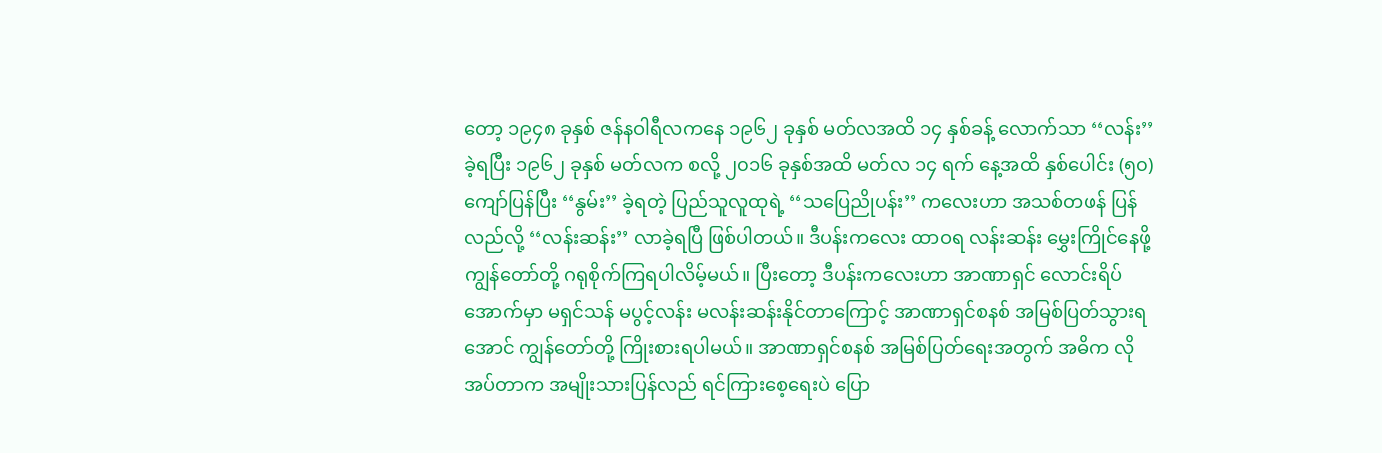တော့ ၁၉၄၈ ခုနှစ် ဇန်နဝါရီလကနေ ၁၉၆၂ ခုနှစ် မတ်လအထိ ၁၄ နှစ်ခန့် လောက်သာ ‘‘လန်း’’ ခဲ့ရပြီး ၁၉၆၂ ခုနှစ် မတ်လက စလို့ ၂၀၁၆ ခုနှစ်အထိ မတ်လ ၁၄ ရက် နေ့အထိ နှစ်ပေါင်း (၅၀) ကျော်ပြန်ပြီး ‘‘နွမ်း’’ ခဲ့ရတဲ့ ပြည်သူလူထုရဲ့ ‘‘သပြေညိုပန်း’’ ကလေးဟာ အသစ်တဖန် ပြန်လည်လို့ ‘‘လန်းဆန်း’’ လာခဲ့ရပြီ ဖြစ်ပါတယ်။ ဒီပန်းကလေး ထာဝရ လန်းဆန်း မွှေးကြိုင်နေဖို့ ကျွန်တော်တို့ ဂရုစိုက်ကြရပါလိမ့်မယ်။ ပြီးတော့ ဒီပန်းကလေးဟာ အာဏာရှင် လောင်းရိပ်အောက်မှာ မရှင်သန် မပွင့်လန်း မလန်းဆန်းနိုင်တာကြောင့် အာဏာရှင်စနစ် အမြစ်ပြတ်သွားရအောင် ကျွန်တော်တို့ ကြိုးစားရပါမယ်။ အာဏာရှင်စနစ် အမြစ်ပြတ်ရေးအတွက် အဓိက လိုအပ်တာက အမျိုးသားပြန်လည် ရင်ကြားစေ့ရေးပဲ ပြော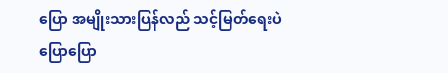ပြော အမျိုးသားပြန်လည် သင့်မြတ်ရေးပဲ ပြောပြော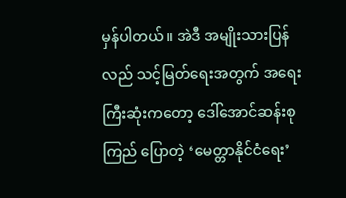မှန်ပါတယ်။ အဲဒီ အမျိုးသားပြန်လည် သင့်မြတ်ရေးအတွက် အရေးကြီးဆုံးကတော့ ဒေါ်အောင်ဆန်းစုကြည် ပြောတဲ့ ‘မေတ္တာနိုင်ငံရေး’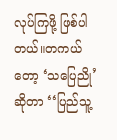လုပ်ကြဖို့ ဖြစ်ပါတယ်။တကယ်တော့ ‘သပြေညို’ ဆိုတာ ‘‘ပြည်သူ့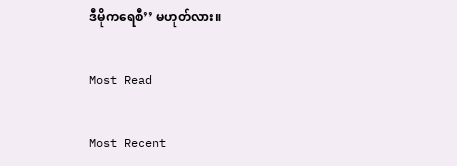ဒီမိုကရေစီ’’ မဟုတ်လား။

Most Read

Most Recent